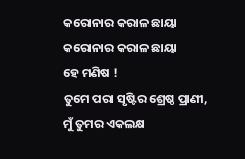କରୋନାର କରାଳ ଛାୟା
କରୋନାର କରାଳ ଛାୟା
ହେ ମଣିଷ !
ତୁମେ ପରା ସୃଷ୍ଟିର ଶ୍ରେଷ୍ଠ ପ୍ରାଣୀ,
ମୁଁ ତୁମର ଏକଲକ୍ଷ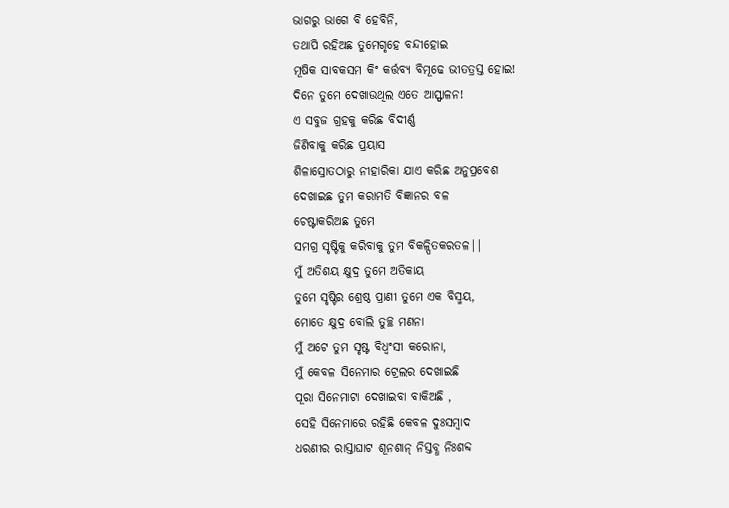ଭାଗରୁ ଭାଗେ ବି ହେବିନି,
ତଥାପି ରହିଅଛ ତୁମେଗୃହେ ବନ୍ଦୀହୋଇ
ମୂଷିକ ସାବକସମ କିଂ କର୍ତ୍ତବ୍ୟ ବିମୂଢେ ଭୀତତ୍ରସ୍ତ ହୋଇ!
ଦିନେ ତୁମେ ଦେଖାଉଥିଲ ଏତେ ଆସ୍ଫାଳନ!
ଏ ସବୁଜ ଗ୍ରହକୁ କରିଛ ବିଦୀର୍ଣ୍ଣ
ଜିଣିବାକୁ କରିଛ ପ୍ରୟାସ
ଶିଳାସ୍ରୋତଠାରୁ ନୀହାରିକା ଯାଏ କରିଛ ଅନୁପ୍ରବେଶ
ଦେଖାଇଛ ତୁମ କରାମତି ବିଜ୍ଞାନର ବଳ
ଚେଷ୍ଟାକରିଅଛ ତୁମେ
ସମଗ୍ର ସୃଷ୍ଟିକୁ କରିବାକୁ ତୁମ ବିକଳ୍ପିତକରତଳ||
ମୁଁ ଅତିଶୟ କ୍ଷୁଦ୍ର ତୁମେ ଅତିକାୟ
ତୁମେ ସୃଷ୍ଟିର ଶ୍ରେଷ୍ଠ ପ୍ରାଣୀ ତୁମେ ଏକ ବିସ୍ମୟ,
ମୋତେ କ୍ଷୁଦ୍ର ବୋଲି ତୁଚ୍ଛ ମଣନା
ମୁଁ ଅଟେ ତୁମ ସୃଷ୍ଟ ବିଧ୍ବଂସୀ କରୋନା,
ମୁଁ କେବଳ ସିନେମାର ଟ୍ରେଲର ଦେଖାଇଛି
ପୂରା ସିନେମାଟା ଦେଖାଇବା ବାକିଅଛି ,
ସେହି ସିନେମାରେ ରହିଛି କେବଳ ଦୁଃସମ୍ବାଦ
ଧରଣୀର ରାସ୍ତାଘାଟ ଶୂନଶାନ୍ ନିସ୍ତବ୍ଧ ନିଃଶବ୍ଦ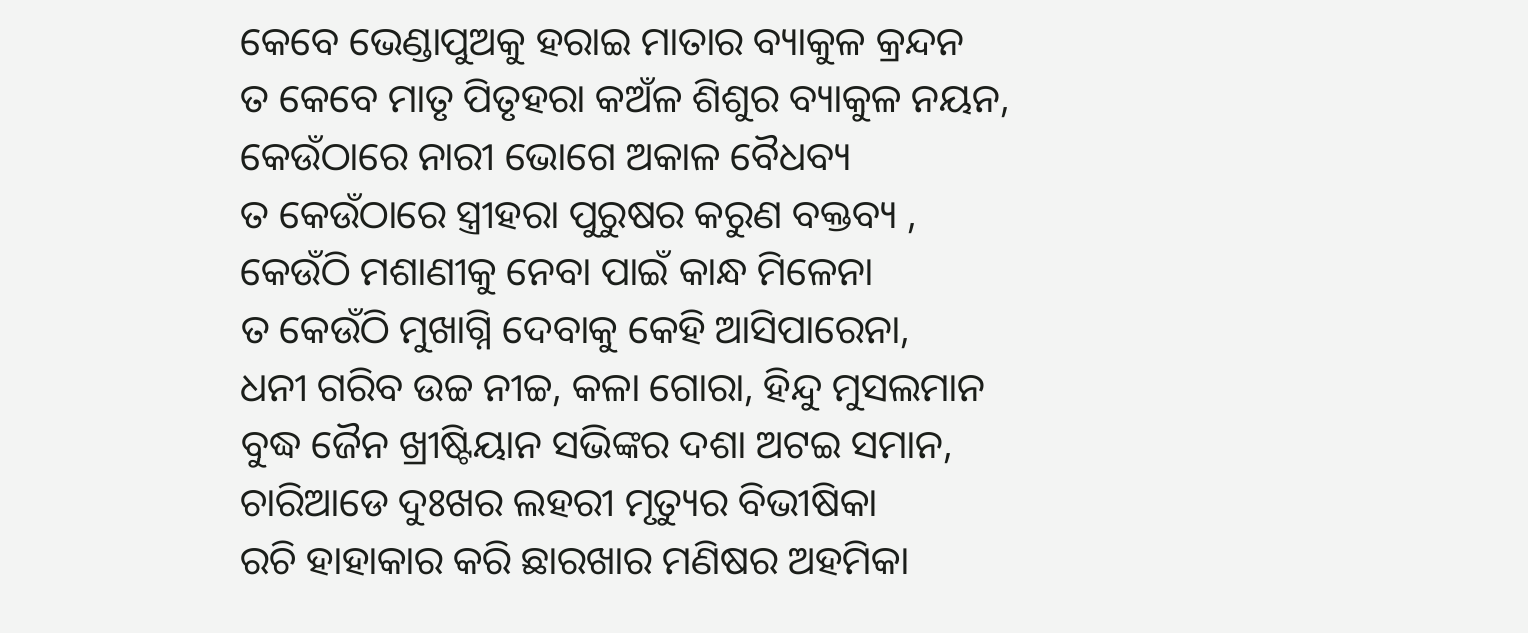କେବେ ଭେଣ୍ଡାପୁଅକୁ ହରାଇ ମାତାର ବ୍ୟାକୁଳ କ୍ରନ୍ଦନ
ତ କେବେ ମାତୃ ପିତୃହରା କଅଁଳ ଶିଶୁର ବ୍ୟାକୁଳ ନୟନ,
କେଉଁଠାରେ ନାରୀ ଭୋଗେ ଅକାଳ ବୈଧବ୍ୟ
ତ କେଉଁଠାରେ ସ୍ତ୍ରୀହରା ପୁରୁଷର କରୁଣ ବକ୍ତବ୍ୟ ,
କେଉଁଠି ମଶାଣୀକୁ ନେବା ପାଇଁ କାନ୍ଧ ମିଳେନା
ତ କେଉଁଠି ମୁଖାଗ୍ନି ଦେବାକୁ କେହି ଆସିପାରେନା,
ଧନୀ ଗରିବ ଉଚ୍ଚ ନୀଚ୍ଚ, କଳା ଗୋରା, ହିନ୍ଦୁ ମୁସଲମାନ
ବୁଦ୍ଧ ଜୈନ ଖ୍ରୀଷ୍ଟିୟାନ ସଭିଙ୍କର ଦଶା ଅଟଇ ସମାନ,
ଚାରିଆଡେ ଦୁଃଖର ଲହରୀ ମୃତ୍ୟୁର ବିଭୀଷିକା
ରଚି ହାହାକାର କରି ଛାରଖାର ମଣିଷର ଅହମିକା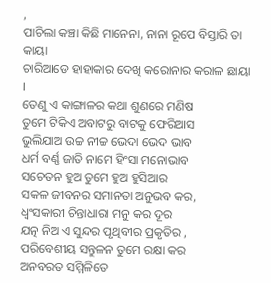,
ପାଚିଲା କଞ୍ଚା କିଛି ମାନେନା, ନାନା ରୂପେ ବିସ୍ତାରି ତା କାୟା
ଚାରିଆଡେ ହାହାକାର ଦେଖି କରୋନାର କରାଳ ଛାୟା ।
ତେଣୁ ଏ କାଙ୍ଗାଳର କଥା ଶୁଣରେ ମଣିଷ
ତୁମେ ଟିକିଏ ଅବାଟରୁ ବାଟକୁ ଫେରିଆସ
ଭୁଲିଯାଅ ଉଚ୍ଚ ନୀଚ୍ଚ ଭେଦା ଭେଦ ଭାବ
ଧର୍ମ ବର୍ଣ୍ଣ ଜାତି ନାମେ ହିଂସା ମନୋଭାବ
ସଚେତନ ହୁଅ ତୁମେ ହୁଅ ହୁସିଆର
ସକଳ ଜୀବନର ସମାନତା ଅନୁଭବ କର,
ଧ୍ବଂସକାରୀ ଚିନ୍ତାଧାରା ମନୁ କର ଦୂର
ଯତ୍ନ ନିଅ ଏ ସୁନ୍ଦର ପୃଥିବୀର ପ୍ରକୃତିର ,
ପରିବେଶୀୟ ସନ୍ତୁଳନ ତୁମେ ରକ୍ଷା କର
ଅନବରତ ସମ୍ମିଳିତେ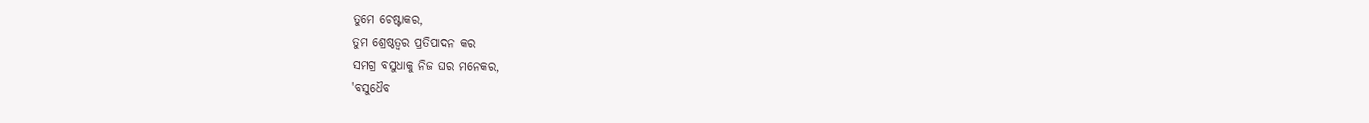ତୁମେ ଚେଷ୍ଟାକର,
ତୁମ ଶ୍ରେଷ୍ଠତ୍ବର ପ୍ରତିପାଦନ କର
ସମଗ୍ର ବସୁଧାକୁ ନିଜ ଘର ମନେକର,
'ବସୁଧୈବ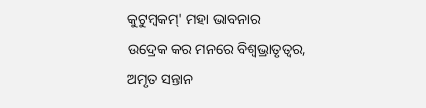କୁଟୁମ୍ବକମ୍' ମହା ଭାବନାର
ଉଦ୍ରେକ କର ମନରେ ବିଶ୍ବଭ୍ରାତୃତ୍ବର,
ଅମୃତ ସନ୍ତାନ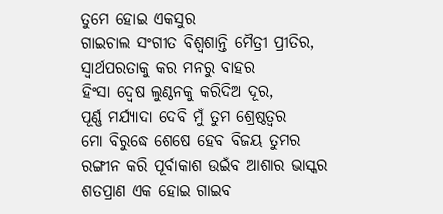ତୁମେ ହୋଇ ଏକସୁର
ଗାଇଚାଲ ସଂଗୀତ ବିଶ୍ବଶାନ୍ତି ମୈତ୍ରୀ ପ୍ରୀତିର,
ସ୍ବାର୍ଥପରତାକୁ କର ମନରୁ ବାହର
ହିଂସା ଦ୍ବେଷ ଲୁଣ୍ଠନକୁ କରିଦିଅ ଦୂର,
ପୂର୍ଣ୍ଣ ମର୍ଯ୍ଯାଦା ଦେବି ମୁଁ ତୁମ ଶ୍ରେଷ୍ଠତ୍ବର
ମୋ ବିରୁଦ୍ଧେ ଶେଷେ ହେବ ବିଜୟ ତୁମର
ରଙ୍ଗୀନ କରି ପୂର୍ବାକାଶ ଉଇଁବ ଆଶାର ଭାସ୍କର
ଶତପ୍ରାଣ ଏକ ହୋଇ ଗାଇବ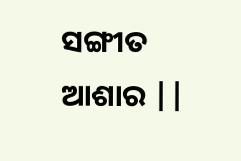ସଙ୍ଗୀତ ଆଶାର ||